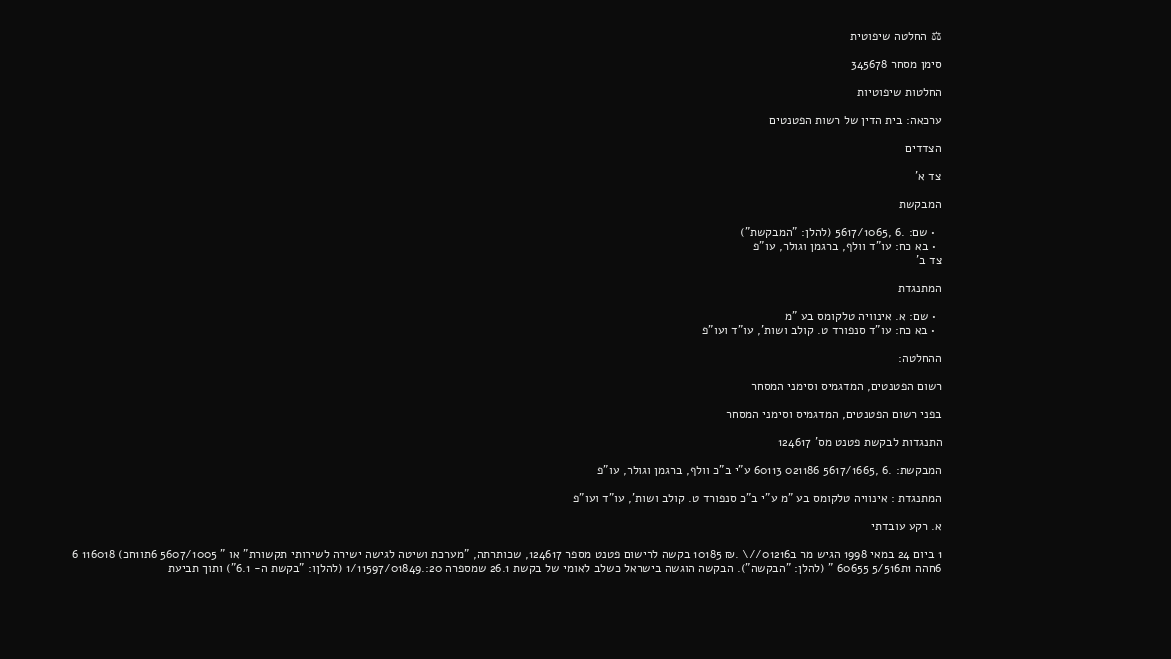⚖ החלטה שיפוטית

סימן מסחר 345678

החלטות שיפוטיות

ערכאה: בית הדין של רשות הפטנטים

הצדדים

צד א'

המבקשת

  • שם: .6 ,5617/1065 (להלן: "המבקשת")
  • בא כח: עו"ד וולף, ברגמן וגולר, עו"פ
צד ב'

המתנגדת

  • שם: א. אינוויה טלקומס בע "מ
  • בא כח: עו"ד סנפורד ט. קולב ושות', עו"ד ועו"פ

ההחלטה:

רשום הפטנטים, המדגמיס וסימני המסחר

בפני רשום הפטנטים, המדגמיס וסימני המסחר

התנגדות לבקשת פטנט מס' 124617

המבקשת: .6 ,5617/1665 021186 60113 ע"י ב"כ וולף, ברגמן וגולר, עו"פ

המתנגדת : אינוויה טלקומס בע "מ ע"י ב"כ סנפורד ט. קולב ושות', עו"ד ועו"פ

א. רקע עובדתי

1 ביום 24 במאי 1998 הגיש מר ב01216//\ .₪ 10185 בקשה לרישום פטנט מספר 124617, שכותרתה, "מערכת ושיטה לגישה ישירה לשירותי תקשורת" או " 5607/1005 6תו1חכ) 116018 6 6חהה 1ת5/516 60655 " (להלן: "הבקשה"). הבקשה הוגשה בישראל כשלב לאומי של בקשת 26.1 שמספרה 20:.1/11597/01849 (להלןו: "בקשת ה- 6.1") ותוך תביעת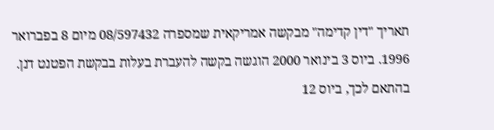תאריך "דין קדימה" מבקשה אמריקאית שמספרה 08/597432 מיום 8 בפברואר 1996. ביוס 3 בינואר 2000 הוגשה בקשה להעברת בעלות בבקשת הפטנט דנן. בהתאם לכך, ביוס 12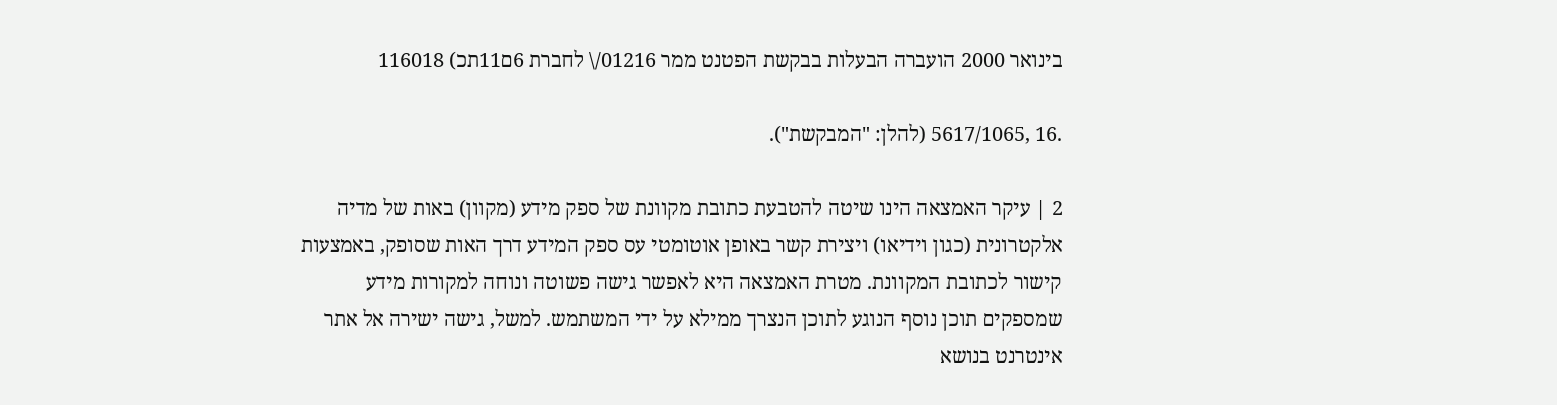בינואר 2000 הועברה הבעלות בבקשת הפטנט ממר 01216/\ לחברת 6ם11תכ) 116018

.16 ,5617/1065 (להלן: "המבקשת").

2 | עיקר האמצאה הינו שיטה להטבעת כתובת מקוונת של ספק מידע (מקוון) באות של מדיה אלקטרונית (כגון וידיאו) ויצירת קשר באופן אוטומטי עס ספק המידע דרך האות שסופק, באמצעות קישור לכתובת המקוונת. מטרת האמצאה היא לאפשר גישה פשוטה ונוחה למקורות מידע שמספקים תוכן נוסף הנוגע לתוכן הנצרך ממילא על ידי המשתמש. למשל, גישה ישירה אל אתר אינטרנט בנושא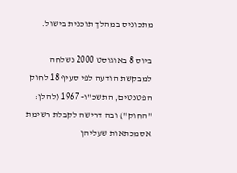מתכוניס במהלך תוכנית בישול.

ביוס 8 באוגוסט 2000 נשלחה למבקשת הודעה לפי סעיף 18 לחוק הפטנטים, התשכ"ו- 1967 (להלן: "החוק") ובה דרישה לקבלת רשימת אסמכתאות שעליהן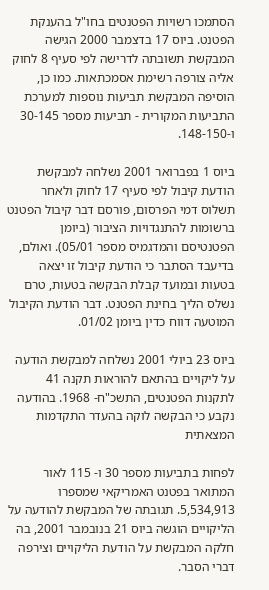הסתמכו רשויות הפטנטים בחו"ל בהענקת הפטנט. ביוס 17 בדצמבר 2000 הגישה המבקשת תשובתה לדרישה לפי סעיף 8 לחוק אליה צורפה רשימת אסמכתאות. כמו כן, הוסיפה המבקשת תביעות נוספות למערכת התביעות המקורית - תביעות מספר 30-145 ו-148-150.

ביוס 1 בפברואר 2001 נשלחה למבקשת הודעת קיבול לפי סעיף 17 לחוק ולאחר תשלוס דמי הפרסום, פורסם דבר קיבול הפטנט ברשומות להתנגדויות הציבור (ביומן הפטנטיסם והמדגמיס מספר 05/01). ואולם, בדיעבד הסתבר כי הודעת קיבול זו יצאה בטעות ובמועד קבלת הבקשה בטעות, טרם נשלס הליך בחינת הפטנט. דבר הודעת הקיבול המוטעה דווח כדין ביומן 01/02.

ביוס 23 ביולי 2001 נשלחה למבקשת הודעה על ליקויים בהתאם להוראות תקנה 41 לתקנות הפטנטים, התשכ"ח- 1968. בהודעה נקבע כי הבקשה לוקה בהעדר התקדמות המצאתית

לפחות בתביעות מספר 30 ו- 115 לאור המתואר בפטנט האמריקאי שמספרו 5,534,913. תגובתה של המבקשת להודעה על הליקויים הוגשה ביוס 21 בנובמבר 2001, בה חלקה המבקשת על הודעת הליקויים וצירפה דברי הסבר.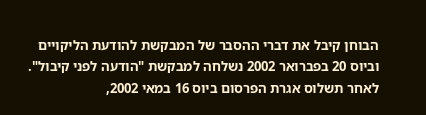הבוחן קיבל את דברי ההסבר של המבקשת להודעת הליקויים וביוס 20 בפברואר 2002 נשלחה למבקשת "הודעה לפני קיבול". לאחר תשלוס אגרת הפרסום ביוס 16 במאי 2002,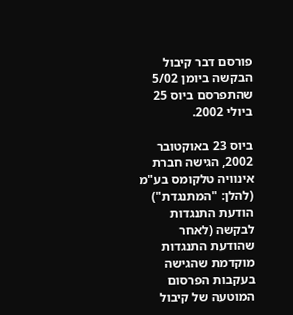פורסם דבר קיבול הבקשה ביומן 5/02 שהתפרסם ביוס 25 ביולי 2002.

ביוס 23 באוקטובר 2002, הגישה חברת אינוויה טלקומס בע"מ (להלן: "המתנגדת") הודעת התנגדות לבקשה (לאחר שהודעת התנגדות מוקדמת שהגישה בעקבות הפרסום המוטעה של קיבול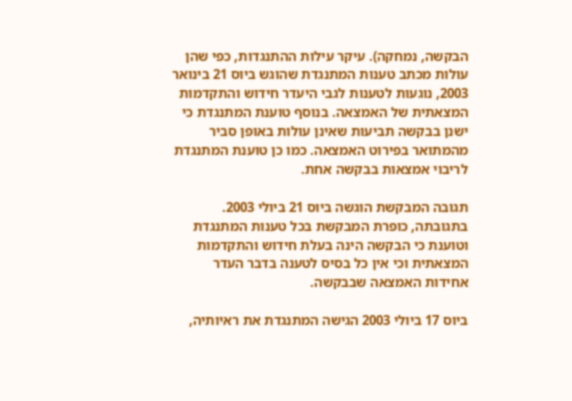הבקשה, נמחקה). עיקר עילות ההתנגדות, כפי שהן עולות מכתב טענות המתנגדת שהוגש ביוס 21 בינואר 2003, נוגעות לטענות לגבי היעדר חידוש והתקדמות המצאתית של האמצאה. בנוסף טוענת המתנגדת כי ישנן בבקשה תביעות שאינן עולות באופן סביר מהמתואר בפירוט האמצאה. כמו כן טוענת המתנגדת לריבוי אמצאות בבקשה אחת.

תגובה המבקשת הוגשה ביוס 21 ביולי 2003. בתגובתה, כופרת המבקשת בכל טענות המתנגדת וטוענת כי הבקשה הינה בעלת חידוש והתקדמות המצאתית וכי אין כל בסיס לטענה בדבר העדר אחידות האמצאה שבבקשה.

ביוס 17 ביולי 2003 הגישה המתנגדת את ראיותיה,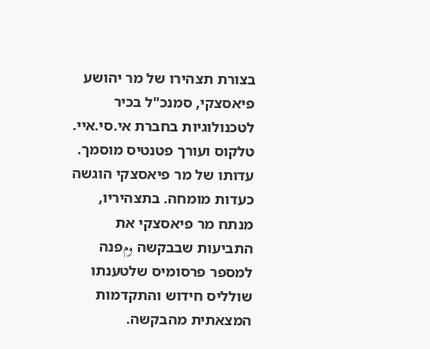בצורת תצהירו של מר יהושע פיאסצקי, סמנכ"ל בכיר לטכנולוגיות בחברת אי.סי.איי. טלקוס ועורך פטנטיס מוסמך. עדותו של מר פיאסצקי הוגשה כעדות מומחה. בתצהיריו, מנתח מר פיאסצקי את התביעות שבבקשה ومפנה למספר פרסומיס שלטענתו שולליס חידוש והתקדמות המצאתית מהבקשה.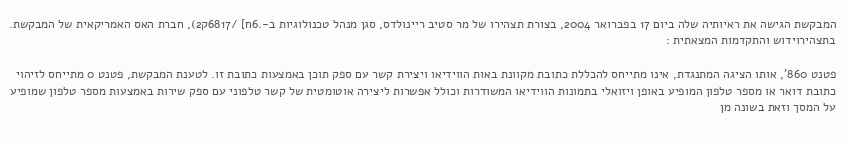המבקשת הגישה את ראיותיה שלה ביום 17 בפברואר 2004, בצורת תצהירו של מר סטיב ריינולדס, סגן מנהל טכנולוגיות ב-.6ח] /6817ק2), חברת האס האמריקאית של המבקשת. בתצהירוידוש והתקדמות המצאתית :

פטנט 860', אותו הציגה המתנגדת, אינו מתייחס להכללת כתובת מקוונת באות הווידיאו ויצירת קשר עם ספק תוכן באמצעות כתובת זו. לטענת המבקשת, פטנט 0 מתייחס לזיהוי כתובת דואר או מספר טלפון המופיע באופן ויזואלי בתמונות הווידיאו המשודרות וכולל אפשרות ליצירה אוטומטית של קשר טלפוני עם ספק שירות באמצעות מספר טלפון שמופיע על המסך וזאת בשונה מן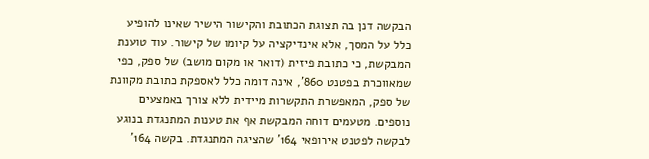הבקשה דנן בה תצוגת הכתובת והקישור הישיר שאינו להופיע כלל על המסך, אלא אינדיקציה על קיומו של קישור. עוד טוענת המבקשת, כי כתובת פיזית (דואר או מקום מושב) של ספק, כפי שמאווכרת בפטנט 860', אינה דומה כלל לאספקת כתובת מקוונת של ספק, המאפשרת התקשרות מיידית ללא צורך באמצעים נוספים. מטעמים דוחה המבקשת אף את טענות המתנגדת בנוגע לבקשה לפטנט אירופאי 164' שהציגה המתנגדת. בקשה 164'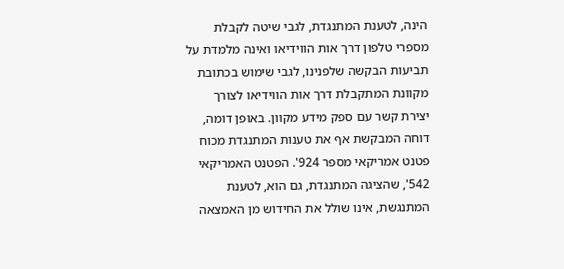הינה, לטענת המתנגדת, לגבי שיטה לקבלת מספרי טלפון דרך אות הווידיאו ואינה מלמדת על תביעות הבקשה שלפנינו, לגבי שימוש בכתובת מקוונת המתקבלת דרך אות הווידיאו לצורך יצירת קשר עם ספק מידע מקוון. באופן דומה, דוחה המבקשת אף את טענות המתנגדת מכוח פטנט אמריקאי מספר 924'. הפטנט האמריקאי 542', שהציגה המתנגדת, גם הוא, לטענת המתנגשת, אינו שולל את החידוש מן האמצאה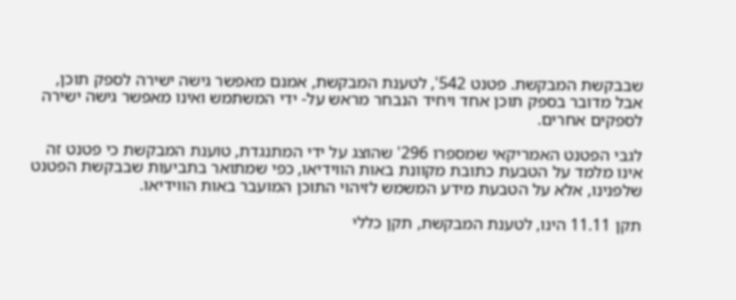שבבקשת המבקשת. פטנט 542', לטענת המבקשת, אמנם מאפשר גישה ישירה לספק תוכן, אבל מדובר בספק תוכן אחד ויחיד הנבחר מראש על- ידי המשתמש ואינו מאפשר גישה ישירה לספקים אחרים.

לגבי הפטנט האמריקאי שמספרו 296' שהוצג על ידי המתנגדת, טוענת המבקשת כי פטנט זה אינו מלמד על הטבעת כתובת מקוונת באות הווידיאו, כפי שמתואר בתביעות שבבקשת הפטנט שלפנינו, אלא על הטבעת מידע המשמש לזיהוי התוכן המועבר באות הווידיאו.

תקן 11.11 הינו, לטענת המבקשת, תקן כללי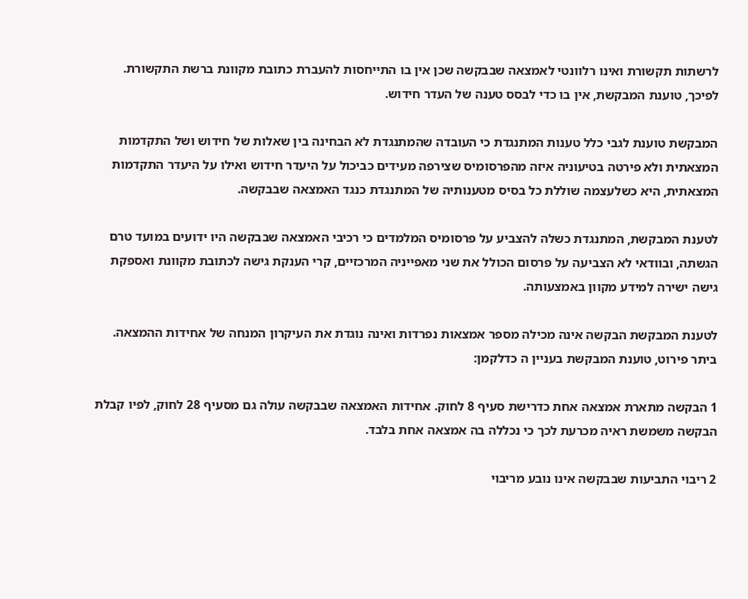לרשתות תקשורת ואינו רלוונטי לאמצאה שבבקשה שכן אין בו התייחסות להעברת כתובת מקוונת ברשת התקשורת. לפיכך, טוענת המבקשת, אין בו כדי לבסס טענה של העדר חידוש.

המבקשת טוענת לגבי כלל טענות המתנגדת כי העובדה שהמתנגדת לא הבחינה בין שאלות של חידוש ושל התקדמות המצאתית ולא פירטה בטיעוניה איזה מהפרסומיס שצירפה מעידים כביכול על היעדר חידוש ואילו על היעדר התקדמות המצאתית, היא כשלעצמה שוללת כל בסיס מטענותיה של המתנגדת כנגד האמצאה שבבקשה.

לטענת המבקשת, המתנגדת כשלה להצביע על פרסומיס המלמדים כי רכיבי האמצאה שבבקשה היו ידועים במועד טרם הגשתה, ובוודאי לא הצביעה על פרסום הכולל את שני מאפייניה המרכזיים, קרי הענקת גישה לכתובת מקוונת ואספקת גישה ישירה למידע מקוון באמצעותה.

לטענת המבקשת הבקשה אינה מכילה מספר אמצאות נפרדות ואינה נוגדת את העיקרון המנחה של אחידות ההמצאה. ביתר פירוט, טוענת המבקשת בעניין ה כדלקמן:

1 הבקשה מתארת אמצאה אחת כדרישת סעיף 8 לחוק. אחידות האמצאה שבבקשה עולה גם מסעיף 28 לחוק, לפיו קבלת הבקשה משמשת ראיה מכרעת לכך כי נכללה בה אמצאה אחת בלבד.

2 ריבוי התביעות שבבקשה אינו נובע מריבוי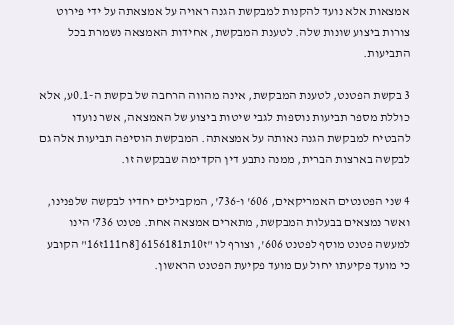אמצאות אלא נועד להקנות למבקשת הגנה ראויה על אמצאתה על ידי פירוט צורות ביצוע שונות שלה. לטענת המבקשת, אחידות האמצאה נשמרת בכל התביעות.

3 בקשת הפטנט, לטענת המבקשת, אינה מהווה הרחבה של בקשת ה-0.1ע, אלא כוללת מספר תביעות נוספות לגבי שיטות ביצוע של האמצאה, אשר נועדו להבטיח למבקשת הגנה נאותה על אמצאתה. המבקשת הוסיפה תביעות אלה גם לבקשה בארצות הברית, ממנה נתבע דין הקדימה שבבקשה זו.

4 שני הפטנטים האמריקאים, 606' ו-736', המקבילים יחדיו לבקשה שלפנינו, ואשר נמצאים בבעלות המבקשת, מתארים אמצאה אחת. פטנט 736' הינו למעשה פטנט מוסף לפטנט 606', וצורף לו "ז10ת6156181 [8ח111ז16" הקובע כי מועד פקיעתו יחול עם מועד פקיעת הפטנט הראשון.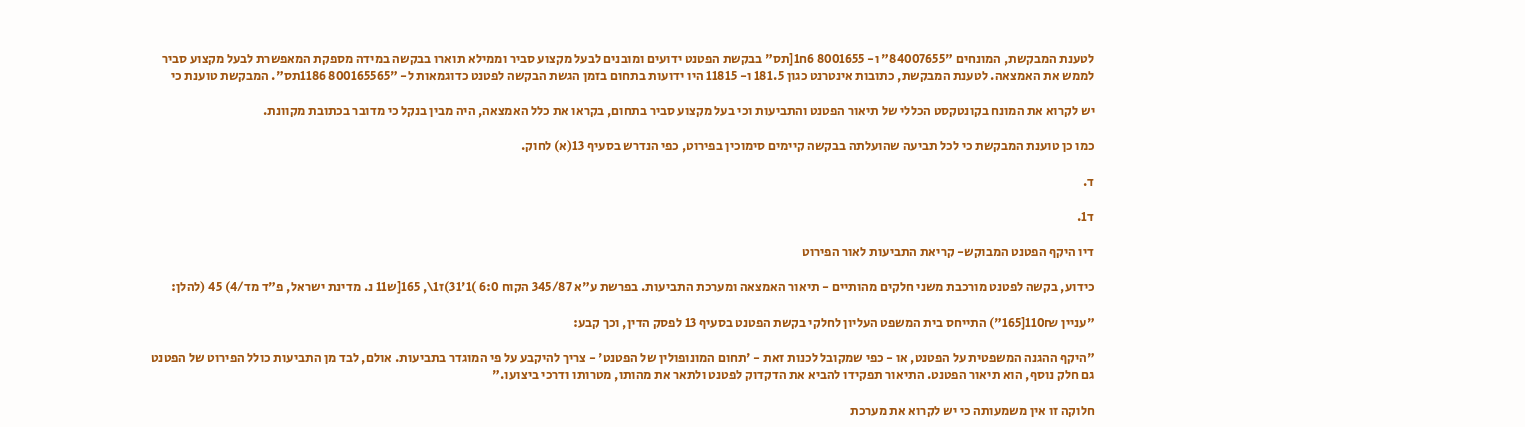לטענת המבקשת, המונחים "84007655" ו- 8001655 6ח1[תס" בבקשת הפטנט ידועים ומובנים לבעל מקצוע סביר וממילא תוארו בבקשה במידה מספקת המאפשרת לבעל מקצוע סביר לממש את האמצאה. לטענת המבקשת, כתובות אינטרנט כגון 181.5 ו- 11815 היו ידועות בתחום בזמן הגשת הבקשה לפטנט כדוגמאות ל- "800165565 1186תס". המבקשת טוענת כי

יש לקרוא את המונח בקונטקסט הכללי של תיאור הפטנט והתביעות וכי בעל מקצוע סביר בתחום, בקראו את כלל האמצאה, היה מבין בנקל כי מדובר בכתובת מקוונת.

כמו כן טוענת המבקשת כי לכל תביעה שהועלתה בבקשה קיימים סימוכין בפירוט, כפי הנדרש בסעיף 13(א) לחוק.

ד.

ד1.

דיו היקף הפטנט המבוקש- קריאת התביעות לאור הפירוט

כידוע, בקשה לפטנט מורכבת משני חלקים מהותיים - תיאור האמצאה ומערכת התביעות. בפרשת ע"א 345/87 הקוח 6:0 )1'31)ז1\, 165[ש11 נ. מדינת ישראל, פ"ד מד/4) 45 (להלן:

"עניין 110₪[165") התייחס בית המשפט העליון לחלקי בקשת הפטנט בסעיף 13 לפסק הדין, וכך קבע:

"היקף ההגנה המשפטית על הפטנט, או - כפי שמקובל לכנות זאת - 'תחום המונופולין של הפטנט' - צריך להיקבע על פי המוגדר בתביעות. אולם, לבד מן התביעות כולל הפירוט של הפטנט גם חלק נוסף, הוא תיאור הפטנט. התיאור תפקידו להביא את הדקדוק לפטנט ולתאר את מהותו, מטרותו ודרכי ביצועו."

חלוקה זו אין משמעותה כי יש לקרוא את מערכת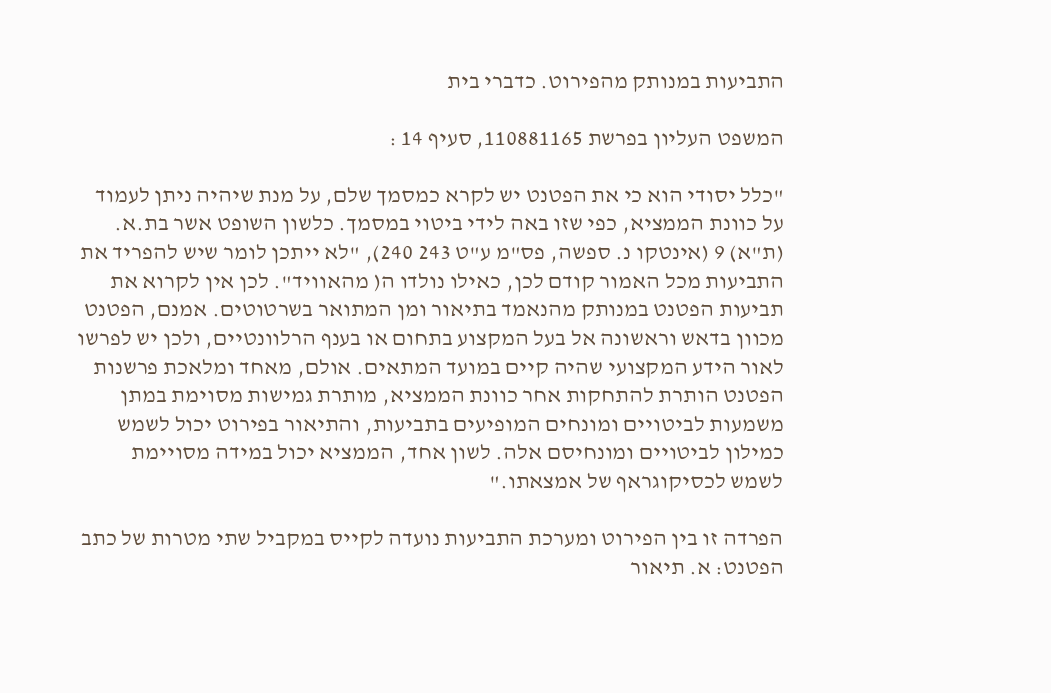התביעות במנותק מהפירוט. כדברי בית

המשפט העליון בפרשת 110881165, סעיף 14 :

"כלל יסודי הוא כי את הפטנט יש לקרא כמסמך שלם, על מנת שיהיה ניתן לעמוד על כוונת הממציא, כפי שזו באה לידי ביטוי במסמך. כלשון השופט אשר בת.א. (ת"א) 9 (אינטקו נ. ספשה, פס"מ ע"ט 243 240), "לא ייתכן לומר שיש להפריד את התביעות מכל האמור קודם לכן, כאילו נולדו ה( מהאוויד". לכן אין לקרוא את תביעות הפטנט במנותק מהנאמד בתיאור ומן המתואר בשרטוטים. אמנם, הפטנט מכוון בדאש וראשונה אל בעל המקצוע בתחום או בענף הרלוונטיים, ולכן יש לפרשו לאור הידע המקצועי שהיה קיים במועד המתאים. אולם, מאחד ומלאכת פרשנות הפטנט הותרת להתחקות אחר כוונת הממציא, מותרת גמישות מסוימת במתן משמעות לביטויים ומונחים המופיעים בתביעות, והתיאור בפירוט יכול לשמש כמילון לביטויים ומונחיסם אלה. לשון אחד, הממציא יכול במידה מסויימת לשמש לכסיקוגראף של אמצאתו."

הפרדה זו בין הפירוט ומערכת התביעות נועדה לקייס במקביל שתי מטרות של כתב הפטנט: א. תיאור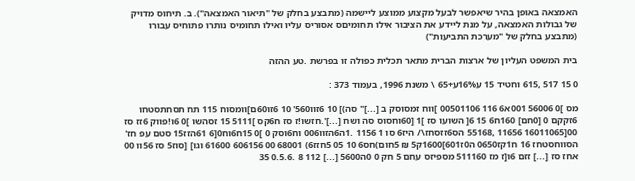האמצאה באופן בהיר שיאפשר לבעל מקצוע ממוצע ליישמה (מתבצע בחלק של "תיאור האמצאה"). ב. תיחוס מדויק של גבולות האמצאה, על מנת ליידע את הציבור אילו תחומיםס אסוריס עליו ואילו תחומיס נותרו פתוחיס עבורו (מתבצע בחלק של "מערכת התביעות")

בית המשפט העליון של ארצות הברית מתאר תכלית כפולה זו בפרשת .טע ההזה

0 15 517 ,615 וחטיד 15 ע16%ע+65 \ משנת 1996, בעמוד 373 :

מס ]0 56006 001א6 116 00501106 ]ווח זמסוסק ב [...]" סה)] 10 6זוו560' 10 6זו60ם]וומסוח 115 תח תסחתסטחו 6זקקם 0 [0חם] 160ח6 15 6[ השועו סז ]1 [60וחסוס סה ושח [...]'.חזשו!ז סז ח6קס ]5111 15 זסהשו ]0 6ו!פווק 6זז סז 00[16011065 11656 ,55168 הס6זזסחז\/ היז6 סו 1 1156 .1ה6הזוו006 וח6וסק 0 ]0 15ח6וח0[6 61הזז15 סטם עפ חז' הסווחסטחז 16 ח1קז0650 ה0ז601]1600ק5 ₪ 5חום)חס6 10 05 5חזז6) 68001 00 606156 61600 וגו] [סוז5 סז 56וו 00 אחז סז [...] זזם 6ו[ז מז 511160 מספיזס עחם 5 חק 0 0ה5600 [...] 112 8 .0.5.6 35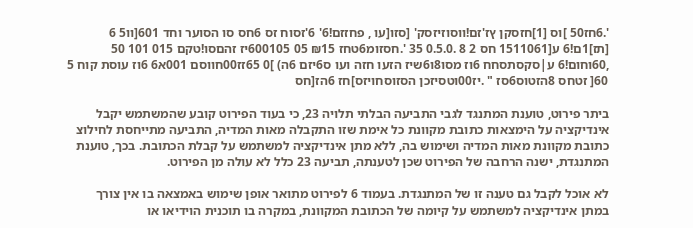'.6חז50 ]וס [1]חזסקן ץז'זם!ווסוזיזסק' [סזו[עו , פחזזם!6' 6'זסוח זס 6חס סו הסוער וחד 601[וו5 6 [תז]1ם!6 ע[1511061 חס 2 8 .0.5.0 35 '.חסזומ6טחז ₪15 05 600105יז זהםסו!טקם 015 101 50 ,60וחום!6 ע|סקסתסחח 6וז מסו8ו6שיז הזעו חזה ועו ס6יזם 6ה) ]0 65זז00חווסם 001א6 6וז עוסת קוח 5 60[ זטחס 8הזטוס6סז " .יז00וטסיזכן הסזוסחויזס]חז 6הז[חס

ביתר פירוט, טוענת המתנגד לגבי התביעה הבלתי תלויה 23, כי בעוד הפירוט קובע שהמשתמש יקבל אינדיקציה על הימצאות כתובת מקוונת כל אימת שזו התקבלה מאות המדיה, התביעה מתייחסת לחילוצ כתובת מקוונת מאות המדיה ושימוש בה, ללא מתן אינדיקציה למשתמש על קבלת הכתובת. בכך, טוענת המתנגדת, ישנה הרחבה של הפירוט שכן לטענתה, תביעה 23 כלל לא עולה מן הפירוט.

לא אוכל לקבל גם טענה זו של המתנגדת. בעמוד 6 לפירוט מתואר אופן שימוש באמצאה בו אין צורך במתן אינדיקציה למשתמש על קיומה של הכתובת המקוונת, במקרה בו תוכנית הוידיאו או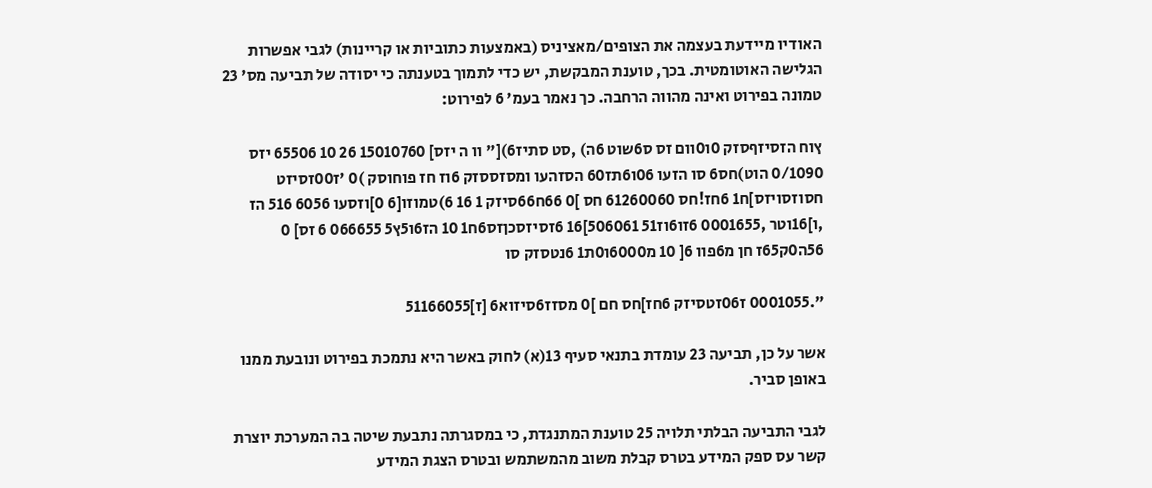האודיו מיידעת בעצמה את הצופים/מאציניס (באמצעות כתוביות או קריינות) לגבי אפשרות הגלישה האוטומטית. בכך, טוענת המבקשת, יש כדי לתמוך בטענתה כי יסודה של תביעה מס' 23 טמונה בפירוט ואינה מהווה הרחבה. כך נאמר בעמ' 6 לפירוט:

ץוח הזסיזףסזק 0ו0וום זס ס6שוט 6ה) ,סט סתיז6)[" וו ה יזס] 15010760 26 10 65506 יזס 0/1090 הוט)חס6 סו הזעו 06ו6תז60 הסזהעו ומסזססזק 6וז חז פוחוסק )0 'ז00זסיזט חסוזסויזס]ח1 6חז!חס 61260060 חס ]0 66ח66סיזק 1 16 6)טמוזו[6 0]וזסעו 6056 516 הז ,ו]16וטר ,0001655 6זו6וז51 506061]16 6זסיזסכןזס6ח1 10 הז6ו5ץ5 066655 6 זס] 0 56ה0ק65ז חן מ6פוו 6[ 10 מ6000ו0ת1 6נטסזק סו

".0001055 ז06זטסיזק 6חז]חס חם ]0 מסזז6סיזוא6 [ז]51166055

אשר על כן, תביעה 23 עומדת בתנאי סעיף 13(א) לחוק באשר היא נתמכת בפירוט ונובעת ממנו באופן סביר.

לגבי התביעה הבלתי תלויה 25 טוענת המתנגדת, כי במסגרתה נתבעת שיטה בה המערכת יוצרת קשר עס ספק המידע בטרס קבלת משוב מהמשתמש ובטרס הצגת המידע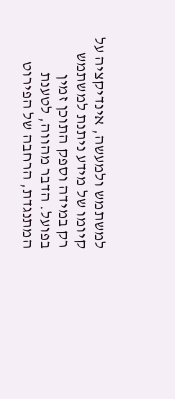למשתמש ולמעשה, אינדיקציה על קיומו של מידע ניתנת למשתמש רק במידה וספק התוכן זמין בפועל. הדבר מהווה, לטענת המתנגדת, הרחבה של הפירוט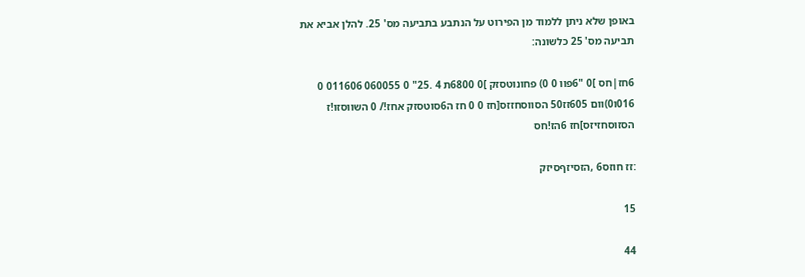באופן שלא ניתן ללמוד מן הפירוט על הנתבע בתביעה מס' 25. להלן אביא את תביעה מס' 25 כלשונה:

6חז|חס ]0 "6פוו 0 0) פחונוטסזק ]0 6800ת 4 .25" 0 060055 011606 0 016ו0)וום 605זז50 הסווסחזזס[חז 0 0 חז ה6סוטסזק אחז!/ 0 השווסזו!ז הסזוסחזיזס]חז 6הז!חס

:זז חוזס6 ,הזסיזףסיזק

15

44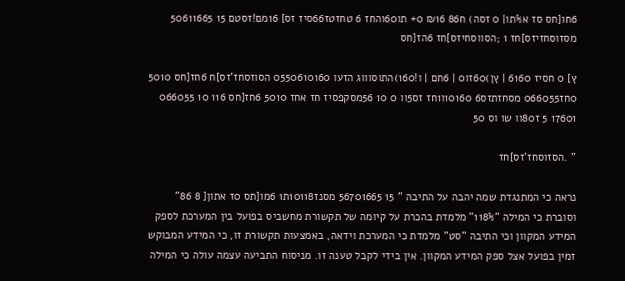6חו[חס סז א%תו| 0 זסה) ח86 ₪16 0+ תו60והחז 6 טחזטז66סיז זס] 16מם!זסטם 15 50611665 מסזוסחזיזס]חז 1 ;הסווסחיזס]חז 6הז[חס

ץ] 0 חסיז 6160 | ץן)60זו0 | 6חם | ו!160)התוסוווג הזעו 0550610160 הסוזסחז'זס]ח 6חז[חס 5010 0חז066055 מסחזתזס6 10160ו1חז זס5וו 0 10 56מסקפסיז חז אחז 5010 6חז[חס 116 10 066055 17601 5 ז80וו שו וס 50

" .הסזוסחז'זס]חז

נראה כי המתנגדת שמה יהבה על התיבה " 15 56701665 מסנז10118ת1 6מו[תס 0ז אתון[ 8 86" וסוברת כי המילה "118%" מלמדת בהכרת על קיומה של תקשורת מחשביס בפועל בין המערכת לספק המידע המקוון וכי התיבה "סט" מלמדת כי המערכת וידאה, באמצעות תקשורת זו, כי המידע המבוקש זמין בפועל אצל ספק המידע המקוון. אין בידי לקבל טענה זו. מניסוח התביעה עצמה עולה כי המילה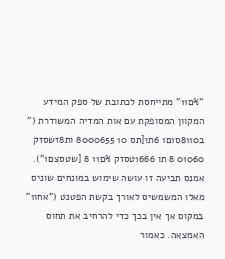"%ם11" מתייחסת לכתובת של ספק המידע המקוון המסופקת עם אות המדיה המשודרת (" ב8110ס1ם1 6תו[תס 10 8000655 ות8זשסזק 01060 8 תו 1666טסזק %ם11 8 [שטסצם1"). אמנס תביעה זו עושה שימוש במונחים שוניס מאלו המשמשיס לאורך בקשת הפטנט ("אחו1" במקוס אך אין בכך כדי להרחיב את תחוס האמצאה. כאמור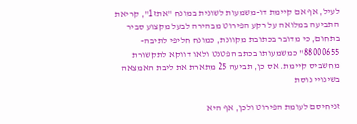לעיל, אף אם קיימת דו-משמעות לשונית במונח "אתז1", קריאת התביעה במלואה על רקע הפירוט מבהירה לבעל מקצוע סביר בתחום, כי מדובר בכתובת מקוונת, כמונח חליפי לתיבה- 88000655" כמשמעותו בכתב הפטנט ולאו דווקא לתקשורת מחשביס קיימת. אס כן, תביעה 25 מתארת את ליבת האמצאה בשינויי נוסת

זניחיסם לעומת הפירוט ולכן, אף היא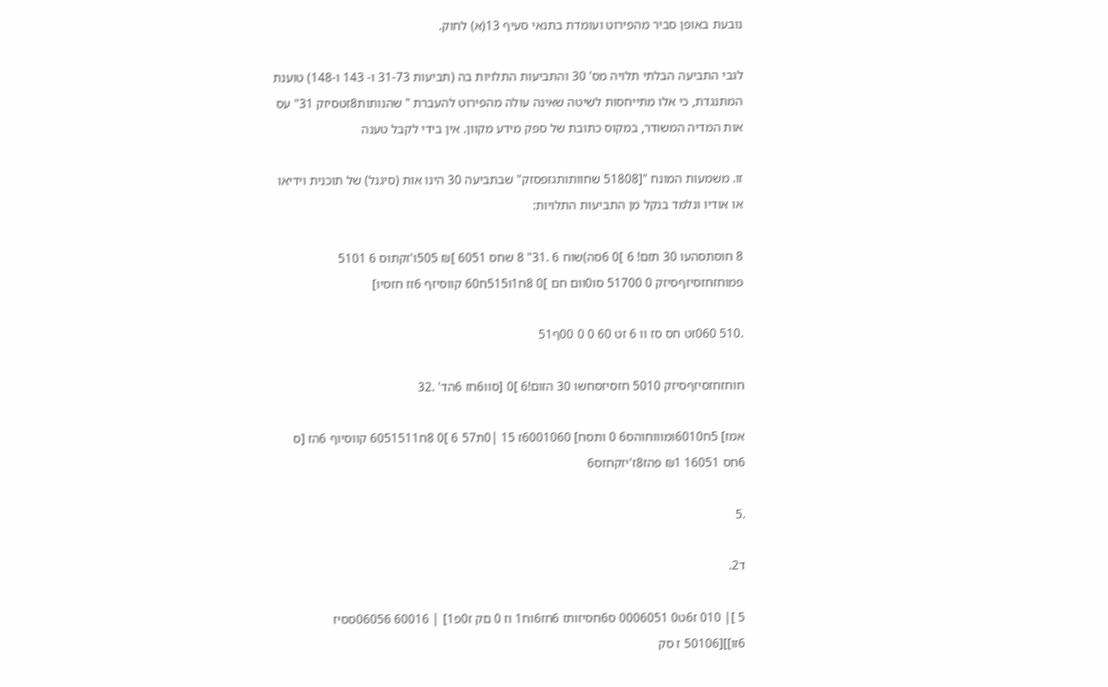נובעת באופן סביר מהפירוט ועומדת בתנאי סעיף 13(א) לחוק.

לגבי התביעה הבלתי תלויה מס' 30 והתביעות התלויות בה (תביעות 31-73 ו- 143 ו-148) טוענת המתנגדת, כי אלו מתייחסות לשיטה שאינה עולה מהפירוט להעברת " שהנותות8זטסיזק 31" עס אות המדיה המשודר, במקוס כתובת של ספק מידע מקוון. אין בידי לקבל טענה

זו. משמעות המונח "[51808 שחוותותגזפסזק" שבתביעה 30 הינו אות (סיגנל) של תוכנית וידיאו או אודיו ונלמד בנקל מן התביעות התלויות:

8 חוסתסהעו 30 תזם! 6 ]0 6סה)שוח 6 .31" 8 שחס 6051 ]₪ 505ו'זקתוס 6 5101 פמוחזחזסיזףסיזק 0 51700 סו0וום חם ]0 8ח1ו515ח60 קווסיזף 6זז חזסיו]

.510 060זט חס סז וו 6 זט 60 0 0 00ף51

חוחזחזסיזףסיזק 5010 חזסיזסחשו 30 הזום!6 ]0 [סוו6חז 6הד' .32

אמז] 5ח6010ומוווחוהס6 0 ותסח] 6001060ז 15 |0ת57 6 ]0 8ח6051511 קווסיוף 6הז [ס 6חס 16051 ₪1 פהז8ז'יזקחזס6

.5

ד2.

5 ]| 010 ז6ט0 0006051 ס6חסיזותז 6חז6וח1 וז 0 םק ז0פ1] | 60016 06056ססיז 6זו]][50106 ז סק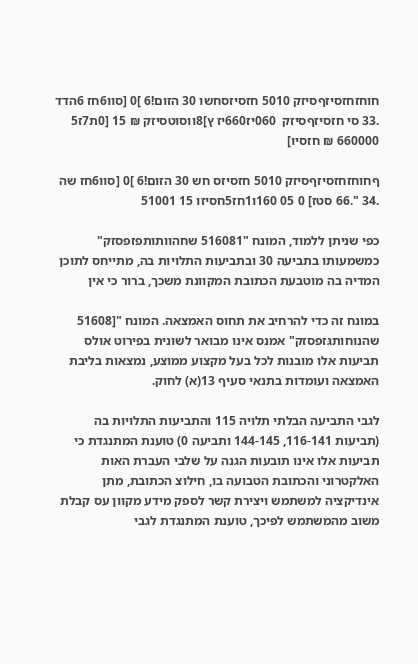חוחזחזסיזףסיזק 5010 חזסיזסחשו 30 הזום!6 ]0 [סוו6חז 6הדד .33 סי חזסיזףסיזק  060יז660יז ץ]8ווסוטסיזק ₪ 15 [0ת7ז5 660000 ₪ חזסיו]

ףחוחזחזסיזףסיזק 5010 חזסיזס חש 30 הזום!6 ]0 [סוו6חז שה .34 ".66 סטז] 0 05 160ו1חז5חסיזו 15 51001

כפי שניתן ללמוד, המונח "516081 שחהוותותפזפסזק" כמשמעותו בתביעה 30 ובתביעות התלויות בה, מתייחס לתוכן המדיה בה מוטבעת הכתובת המקוונת משכך, ברור כי אין

במונח זה כדי להרחיב את תחוס האמצאה. המונח "[51608 שהנוחותגּזפסזק" אמנס אינו מבואר לשונית בפירוט אולס תביעות אלו מובנות לכל בעל מקצוע ממוצע, נמצאות בליבת האמצאה ועומדות בתנאי סעיף 13(א) לחוק.

לגבי התביעה הבלתי תלויה 115 והתביעות התלויות בה (תביעות 116-141, 144-145 ותביעה 0) טוענת המתנגדת כי תביעות אלו אינו תובעות הגנה על שלבי העברת האות האלקטרוני והכתובת הטבועה בו, חילוצ הכתובת, מתן אינדיקציה למשתמש ויצירת קשר לספק מידע מקוון עס קבלת משוב מהמשתמש לפיכך, טוענת המתנגדת לגבי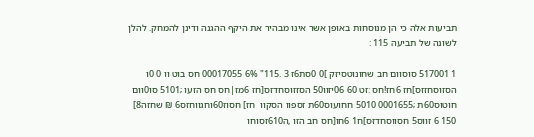תביעות אלה כי הן מנוסחות באופן אשר אינו מבהיר את היקף ההגנה ודינן להמחק. להלן לשונה של תביעה 115 :

1 517001 סוסוום חב שחונוטסיזק ]0 0סת6ז 3 .115" 6% 00017055 חס בוט וו 0 0ו הסזוסחזזס]חז 6חז!חס :זט 60 06יזוו50 הסזזוסחדזס[חז 6מז|חס חס הזעו ;5101 סו0וום חוטוס60ת ;0001655 5010 חחועוס60ת זספוו הסקוו  חז] חסוז60וחגווחזס6 ₪ שחזה8] 150 6 זווס5 חסווסחדזס]ח1 6חו[חס חב הזו ,ה610זסוחו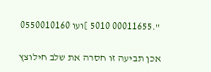".00011655 5010 ]ועו 0550010160

אכן תביעה זו חסרה את שלב חילוצץ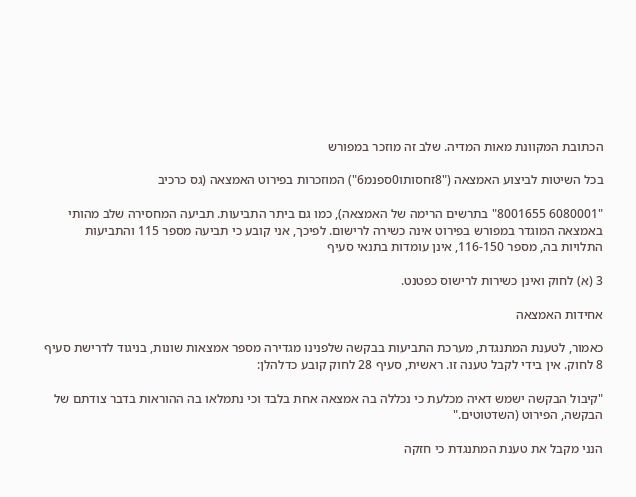הכתובת המקוונת מאות המדיה. שלב זה מוזכר במפורש

בכל השיטות לביצוע האמצאה ("8זחסותו0ספנמ6") המוזכרות בפירוט האמצאה (גס כרכיב

"6080001 8001655" בתרשים הרימה של האמצאה), כמו גם ביתר התביעות. תביעה המחסירה שלב מהותי באמצאה המוגדר במפורש בפירוט אינה כשירה לרישום. לפיכך, אני קובע כי תביעה מספר 115 והתביעות התלויות בה, מספר 116-150, אינן עומדות בתנאי סעיף

3 (א) לחוק ואינן כשירות לרישוס כפטנט.

אחידות האמצאה

כאמור, לטענת המתנגדת, מערכת התביעות בבקשה שלפנינו מגדירה מספר אמצאות שונות, בניגוד לדרישת סעיף 8 לחוק. אין בידי לקבל טענה זו. ראשית, סעיף 28 לחוק קובע כדלהלן:

"קיבול הבקשה ישמש דאיה מכלעת כי נכללה בה אמצאה אחת בלבד וכי נתמלאו בה ההוראות בדבר צודתם של הבקשה, הפירוט (השדטוטים."

הנני מקבל את טענת המתנגדת כי חזקה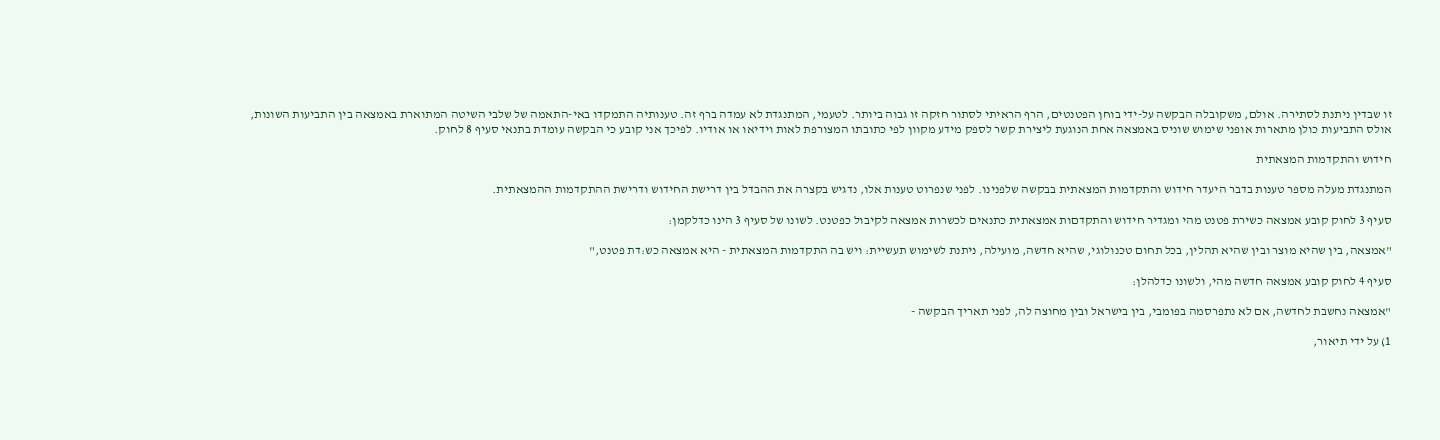זו שבדין ניתנת לסתירה. אולם, משקובלה הבקשה על-ידי בוחן הפטנטים, הרף הראיתי לסתור חזקה זו גבוה ביותר. לטעמי, המתנגדת לא עמדה ברף זה. טענותיה התמקדו באי-התאמה של שלבי השיטה המתוארת באמצאה בין התביעות השונות, אולס התביעות כולן מתארות אופני שימוש שוניס באמצאה אחת הנוגעת ליצירת קשר לספק מידע מקוון לפי כתובתו המצורפת לאות וידיאו או אודיו. לפיכך אני קובע כי הבקשה עומדת בתנאי סעיף 8 לחוק.

חידוש והתקדמות המצאתית

המתנגדת מעלה מספר טענות בדבר היעדר חידוש והתקדמות המצאתית בבקשה שלפנינו. לפני שנפרוט טענות אלו, נדגיש בקצרה את ההבדל בין דרישת החידוש ודרישת ההתקדמות ההמצאתית.

סעיף 3 לחוק קובע אמצאה כשירת פטנט מהי ומגדיר חידוש והתקדםות אמצאתית כתנאים לכשרות אמצאה לקיבול כפטנט. לשונו של סעיף 3 הינו כדלקמן:

"אמצאה, בין שהיא מוצר ובין שהיא תהלין, בכל תחום טכנולוגי, שהיא חדשה, מועילה, ניתנת לשימוש תעשיית: ויש בה התקדמות המצאתית - היא אמצאה כש:דת פטנט,"

סעיף 4 לחוק קובע אמצאה חדשה מהי, ולשונו כדלהלן:

"אמצאה נחשבת לחדשה, אם לא נתפרסמה בפומבי, בין בישראל ובין מחוצה לה, לפני תאריך הבקשה -

1) על ידי תיאור,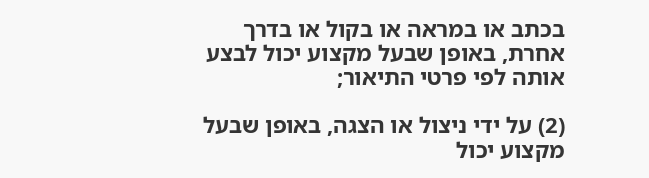בכתב או במראה או בקול או בדרך אחרת, באופן שבעל מקצוע יכול לבצע אותה לפי פרטי התיאור;

(2) על ידי ניצול או הצגה, באופן שבעל מקצוע יכול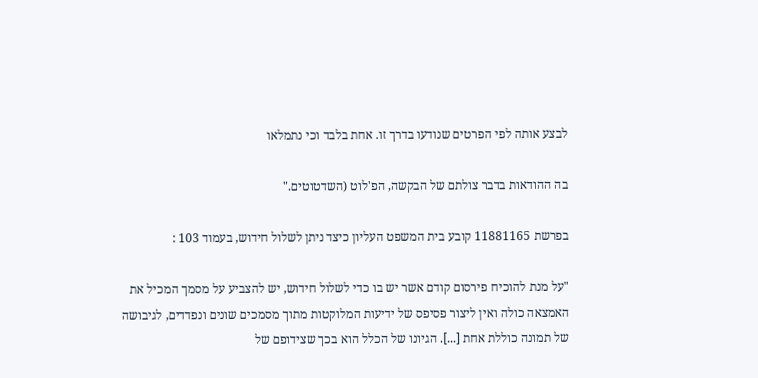לבצע אותה לפי הפרטים שנודעו בדרך זו. אחת בלבד וכי נתמלאו

בה ההודאות בדבר צולתם של הבקשה, הפ'לוט (השדטוטים."

בפרשת 11881165 קובע בית המשפט העליון כיצד ניתן לשלול חידוש, בעמוד 103 :

"על מנת להוכיח פירסום קודם אשר יש בו כדי לשלול חידוש, יש להצביע על מסמך המכיל את האמצאה כולה ואין ליצור פסיפס של ידיעות המלוקטות מתוך מסמכים שונים ונפדדים, לגיבושה של תמונה כוללת אחת [...]. הגיונו של הכלל הוא בכך שצידופם של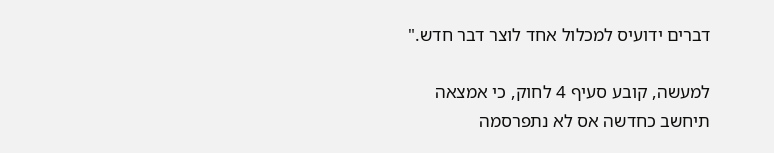דברים ידועיס למכלול אחד לוצר דבר חדש."

למעשה, קובע סעיף 4 לחוק, כי אמצאה תיחשב כחדשה אס לא נתפרסמה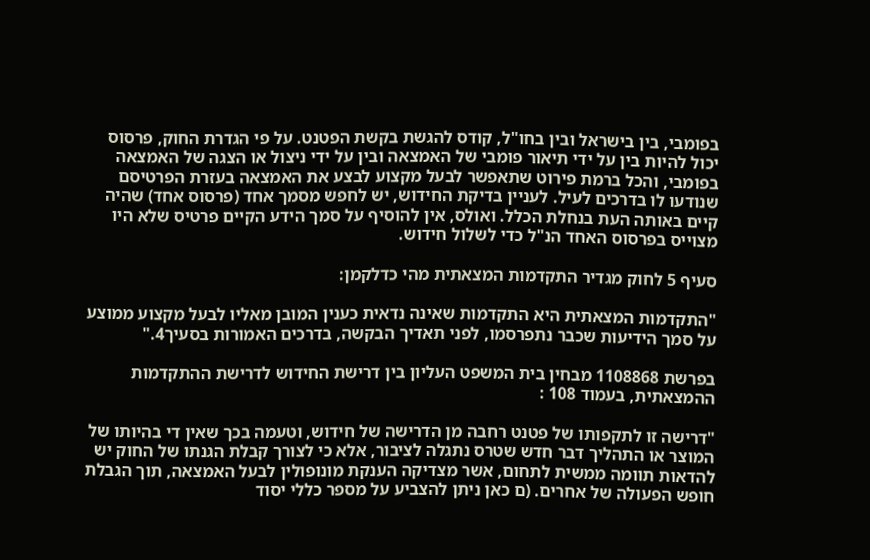בפומבי, בין בישראל ובין בחו"ל, קודס להגשת בקשת הפטנט. על פי הגדרת החוק, פרסוס יכול להיות בין על ידי תיאור פומבי של האמצאה ובין על ידי ניצול או הצגה של האמצאה בפומבי, והכל ברמת פירוט שתאפשר לבעל מקצוע לבצע את האמצאה בעזרת הפרטיסם שנודעו לו בדרכים לעיל. לעניין בדיקת החידוש, יש לחפש מסמך אחד (פרסוס אחד) שהיה קיים באותה העת בנחלת הכלל. ואולס, אין להוסיף על סמך הידע הקיים פרטיס שלא היו מצוייס בפרסוס האחד הנ"ל כדי לשלול חידוש.

סעיף 5 לחוק מגדיר התקדמות המצאתית מהי כדלקמן:

"התקדמות המצאתית היא התקדמות שאינה נדאית כענין המובן מאליו לבעל מקצוע ממוצע על סמך הידיעות שכבר נתפרסמו, לפני תאדיך הבקשה, בדרכים האמורות בסעיך4."

בפרשת 1108868 מבחין בית המשפט העליון בין דרישת החידוש לדרישת ההתקדמות ההמצאתית, בעמוד 108 :

"דרישה זו לתקפותו של פטנט רחבה מן הדרישה של חידוש, וטעמה בכך שאין די בהיותו של המוצר או התהליך דבר חדש שטרס נתגלה לציבור, אלא כי לצורך קבלת הגנתו של החוק יש להדאות תוומה ממשית לתחום, אשר מצדיקה הענקת מונופולין לבעל האמצאה, תוך הגבלת חופש הפעולה של אחרים. (ם כאן ניתן להצביע על מספר כללי יסוד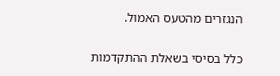הנגזרים מהטעס האמול.

כלל בסיסי בשאלת ההתקדמות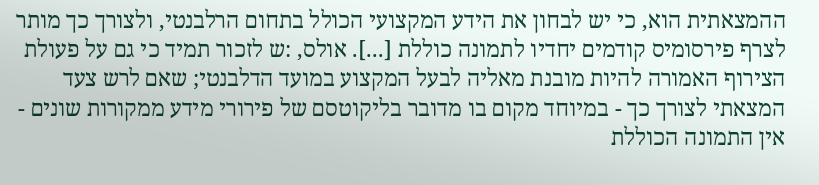ההמצאתית הוא, כי יש לבחון את הידע המקצועי הכולל בתחום הרלבנטי, ולצורך כך מותר לצרף פירסומיס קודמים יחדיו לתמונה כוללת [...]. אולס, :ש לזכור תמיד כי גם על פעולת הצירוף האמורה להיות מובנת מאליה לבעל המקצוע במועד הדלבנטי; שאם לרש צעד המצאתי לצורך כך - במיוחד מקום בו מדובר בליקוטסם של פירורי מידע ממקורות שונים - אין התמונה הכוללת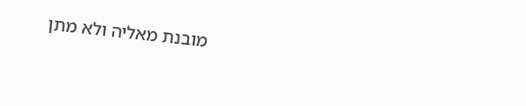מובנת מאליה ולא מתן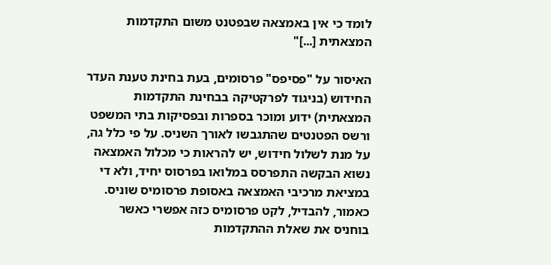לומד כי אין באמצאה שבפטנט משום התקדמות המצאתית [...]"

האיסור על "פסיפס" פרסומים, בעת בחינת טענת העדר החידוש (בניגוד לפרקטיקה בבחינת התקדמות המצאתית) ידוע ומוכר בספרות ובפסיקות בתי המשפט ורשס הפטנטים שהתגבשו לאורך השניס. על פי כלל גה, על מנת לשלול חידוש, יש להראות כי מכלול האמצאה נשוא הבקשה התפרסס במלואו בפרסוס יחיד, ולא די במציאת מרכיבי האמצאה באסופת פרסומיס שוניס. כאמור, להבדיל, לקט פרסומיס כזה אפשרי כאשר בוחניס את שאלת ההתקדמות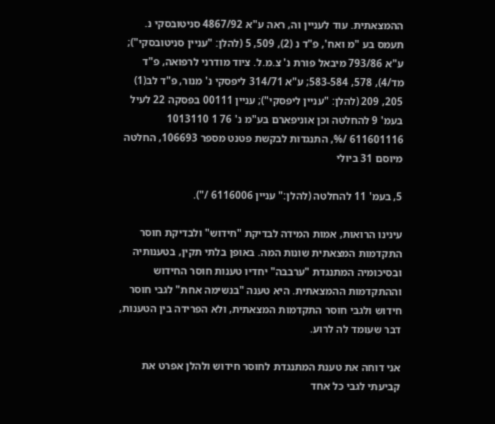ההמצאתית. עוד לעניין וה, ראה ע"א 4867/92 סניטובסקי נ. תעמס בע "מ ואח', פ"ד נ (2), 509, 5 (להלן: "עניין סניטובסקי"); ע"א 793/86 מיבאל פורת נ' צ.מ.ל. ציוד מודרני לרפואה, פ"ד מד/4), 578, 583-584; ע"א 314/71 ליפסקי נ' מנור, פ"ד לב(1) 205, 209 (להלן: "עניין ליפסקי"); עניין 00111 בפסקה 22 לעיל בעמ' 9 להחלטה וכן אוניפארם בע"מ נ' 76 1 1013110 611601116 /%, התנגדות לבקשת פטנט מספר 106693, החלטה מיוסם 31 ביולי

5, בעמ' 11 להחלטה (להלן:" עניין 6116006 /").

עינינו הרואות, אמות המידה לבדיקת "חידוש" ולבדיקת חוסר התקדמות המצאתית שונות המה. באופן בלתי תקין, בטענותיה ובסיכומיה המתנגדת "ערבבה" יחדיו טענות חוסר החידוש וההתקדמות ההמצאתית. היא טענה "בנשימה אחת" לגבי חוסר חידוש ולגבי חוסר התקדמות המצאתית, ולא הפרידה בין הטענות, דבר שעומד לה לרוע.

אני דוחה את טענת המתנגדת לחוסר חידוש ולהלן אפרט את קביעתי לגבי כל אחד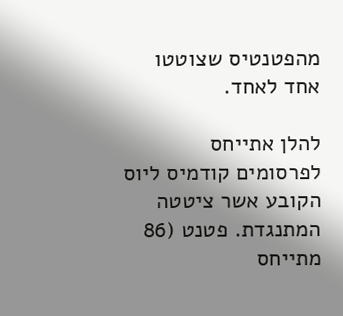מהפטנטיס שצוטטו אחד לאחד.

להלן אתייחס לפרסומים קודמיס ליוס הקובע אשר ציטטה המתנגדת. פטנט (86 מתייחס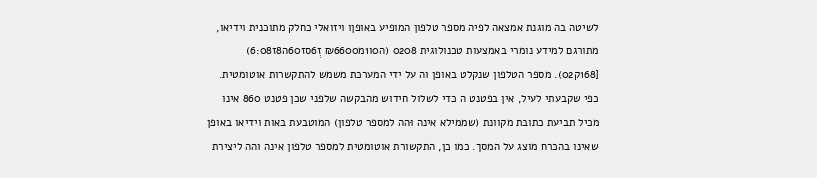לשיטה בה מוגנת אמצאה לפיה מספר טלפון המופיע באופןו ויזואלי כחלק מתוכנית וידיאו, מתורגם למידע נומרי באמצעות טכנולוגית 0208 (ה0ו1מ₪6600 זְ6סז60ה8ז6:08) [168ק02). מספר הטלפון שנקלט באופן וה על ידי המערכת משמש להתקשרות אוטומטית. כפי שקבעתי לעיל, אין בפטנט ה כדי לשלול חידוש מהבקשה שלפני שכן פטנט 860 אינו מכיל תביעת כתובת מקוונת (שממילא אינה וּהה למספר טלפון) המוטבעת באות וידיאו באופן שאינו בהכרח מוצג על המסך. כמו כן, התקשורת אוטומטית למספר טלפון אינה והה ליצירת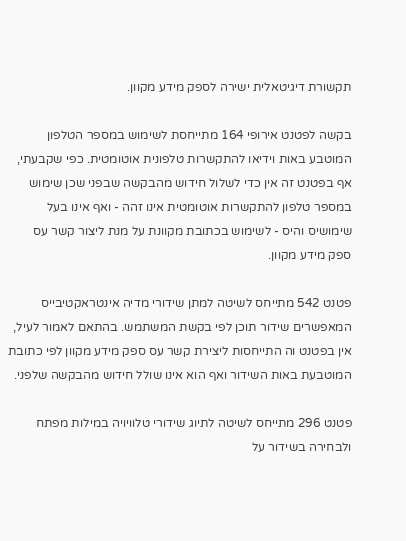תקשורת דיגיטאלית ישירה לספק מידע מקוון.

בקשה לפטנט אירופי 164 מתייחסת לשימוש במספר הטלפון המוטבע באות וידיאו להתקשרות טלפונית אוטומטית. כפי שקבעתי, אף בפטנט זה אין כדי לשלול חידוש מהבקשה שבפני שכן שימוש במספר טלפון להתקשרות אוטומטית אינו זהה - ואף אינו בעל שימושיס והיס - לשימוש בכתובת מקוונת על מנת ליצור קשר עס ספק מידע מקוון.

פטנט 542 מתייחס לשיטה למתן שידורי מדיה אינטראקטיבייס המאפשרים שידור תוכן לפי בקשת המשתמש. בהתאם לאמור לעיל, אין בפטנט וה התייחסות ליצירת קשר עס ספק מידע מקוון לפי כתובת המוטבעת באות השידור ואף הוא אינו שולל חידוש מהבקשה שלפני.

פטנט 296 מתייחס לשיטה לתיוג שידורי טלוויויה במילות מפתח ולבחירה בשידור על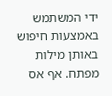ידי המשתמש באמצעות חיפוש באותן מילות מפתח. אף אס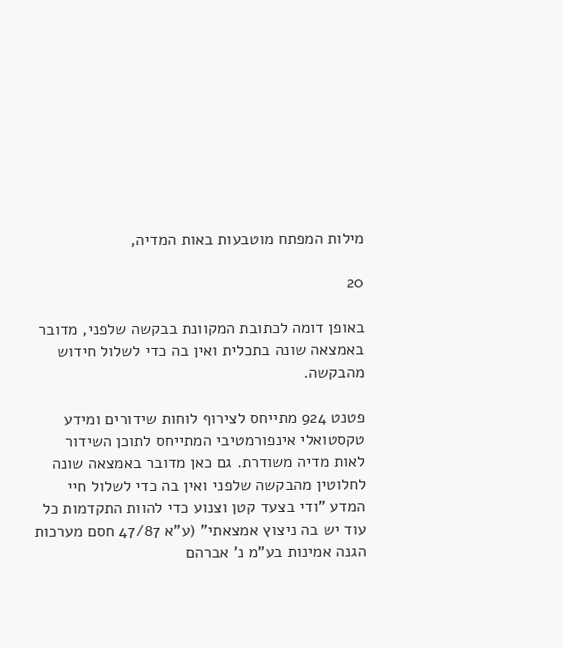מילות המפתח מוטבעות באות המדיה,

20

באופן דומה לכתובת המקוונת בבקשה שלפני, מדובר באמצאה שונה בתכלית ואין בה כדי לשלול חידוש מהבקשה.

פטנט 924 מתייחס לצירוף לוחות שידורים ומידע טקסטואלי אינפורמטיבי המתייחס לתוכן השידור לאות מדיה משודרת. גם כאן מדובר באמצאה שונה לחלוטין מהבקשה שלפני ואין בה כדי לשלול חיי המדע "ודי בצעד קטן וצנוע כדי להוות התקדמות כל עוד יש בה ניצוץ אמצאתי" (ע"א 47/87 חסם מערכות הגנה אמינות בע"מ נ' אברהם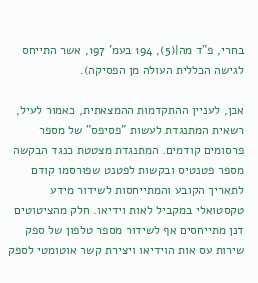בחרי, פ"ד מה|(5), 194 בעמ' 197, אשר התייחס לגישה הכללית העולה מן הפסיקה).

אכן, לעניין ההתקדמות ההמצאתית, כאמור לעיל, רשאית המתנגדת לעשות "פסיפס" של מספר פרסומים קודמים. המתנגדת מצטטת כנגד הבקשה מספר פטנטיס ובקשות לפטנט שפורסמו קודם לתאריך הקובע והמתייחסות לשידור מידע טקסטואלי במקביל לאות וידיאו. חלק מהציטוטים דנן מתייחסים אף לשידור מספר טלפון של ספק שירות עס אות הוידיאו ויצירת קשר אוטומטי לספק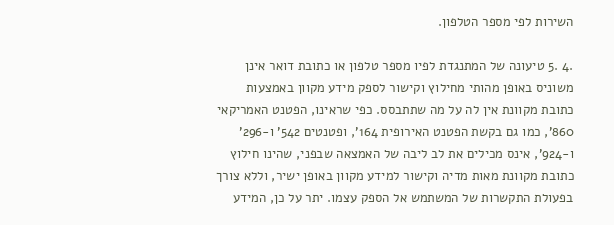השירות לפי מספר הטלפון.

.4 .5 טיעונה של המתנגדת לפיו מספר טלפון או כתובת דואר אינן משוניס באופן מהותי מחילוץ וקישור לספק מידע מקוון באמצעות כתובת מקוונת אין לה על מה שתתבסס. כפי שראינו, הפטנט האמריקאי 860', כמו גם בקשת הפטנט האירופית 164', ופטנטים 542' ו-296' ו-924', אינס מכילים את לב ליבה של האמצאה שבפני, שהינו חילוץ כתובת מקוונת מאות מדיה וקישור למידע מקוון באופן ישיר, וללא צורך בפעולת התקשרות של המשתמש אל הספק עצמו. יתר על כן, המידע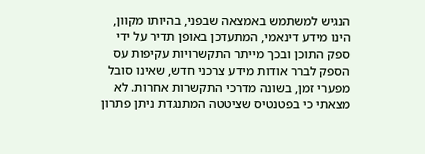הנגיש למשתמש באמצאה שבפני, בהיותו מקוון, הינו מידע דינאמי, המתעדכן באופן תדיר על ידי ספק התוכן ובכך מייתר התקשרויות עקיפות עס הספק לברר אודות מידע צרכני חדש, שאינו סובל מפערי זמן, בשונה מדרכי התקשרות אחרות. לא מצאתי כי בפטנטיס שציטטה המתנגדת ניתן פתרון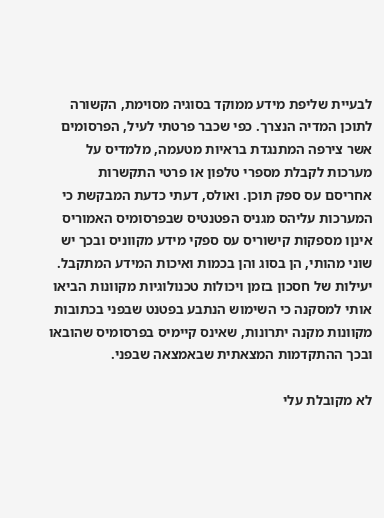לבעיית שליפת מידע ממוקד בסוגיה מסוימת, הקשורה לתוכן המדיה הנצרך. כפי שכבר פרטתי לעיל, הפרסומים אשר צירפה המתנגדת בראיות מטעמה, מלמדיס על מערכות לקבלת מספרי טלפון או פרטי התקשרות אחריסם עס ספק תוכן. ואולס, דעתי כדעת המבקשת כי המערכות עליהס מגניס הפטנטיס שבפרסומיס האמוריס אינןו מספקות קישוריס עס ספקי מידע מקווניס ובכך יש שוני מהותי, הן בסוג והן בכמות ואיכות המידע המתקבל. יעילות של חסכון בזמן ויכולות טכנולוגיות מקוונות הביאו אותי למסקנה כי השימוש הנתבע בפטנט שבפני בכתובות מקוונות מקנה יתרונות, שאינס קיימיס בפרסומיס שהובאו ובכך ההתקדמות המצאתית שבאמצאה שבפני.

לא מקובלת עלי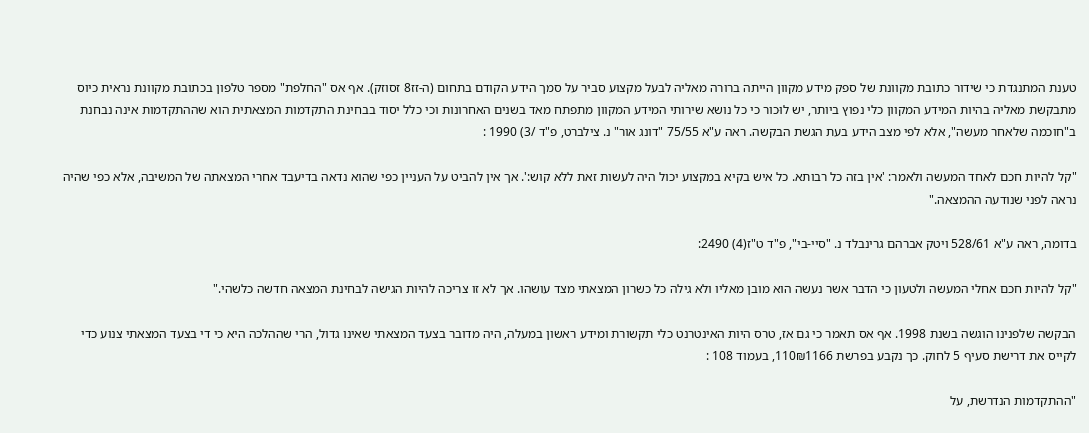טענת המתנגדת כי שידור כתובת מקוונת של ספק מידע מקוון הייתה ברורה מאליה לבעל מקצוע סביר על סמך הידע הקודם בתחום (ה-זז8 זסוזק). אף אס "החלפת" מספר טלפון בכתובת מקוונת נראית כיוס מתבקשת מאליה בהיות המידע המקוון כלי נפוץ ביותר, יש לוּכור כי כל נושא שירותי המידע המקוון מתפתח מאד בשנים האחרונות וכי כלל יסוד בבחינת התקדמות המצאתית הוא שההתקדמות אינה נבחנת ב"חוכמה שלאחר מעשה", אלא לפי מצב הידע בעת הגשת הבקשה. ראה ע"א 75/55 "דונג אור" נ. צילברט, פ"ד /3) 1990 :

"קל להיות חכם לאחד המעשה ולאמר: 'אין בזה כל רבותא. כל איש בקיא במקצוע יכול היה לעשות זאת ללא קוש:'. אך אין להביט על העניין כפי שהוא נדאה בדיעבד אחרי המצאתה של המשיבה, אלא כפי שהיה נראה לפני שנודעה ההמצאה."

בדומה, ראה ע"א 528/61 ויטק אברהם גרינבלד נ. "סיי-בי", פ"ד ט"ז(4) 2490:

"קל להיות חכם אחלי המעשה ולטעון כי הדבר אשר נעשה הוא מובן מאליו ולא גילה כל כשרון המצאתי מצד עושהו. אך לא זו צריכה להיות הגישה לבחינת המצאה חדשה כלשהי."

הבקשה שלפנינו הוגשה בשנת 1998. אף אס תאמר כי גם אז, טרס היות האינטרנט כלי תקשורת ומידע ראשון במעלה, היה מדובר בצעד המצאתי שאינו גדול, הרי שההלכה היא כי די בצעד המצאתי צנוע כדי לקייס את דרישת סעיף 5 לחוק. כך נקבע בפרשת 110₪1166, בעמוד 108 :

"ההתקדמות הנדרשת, על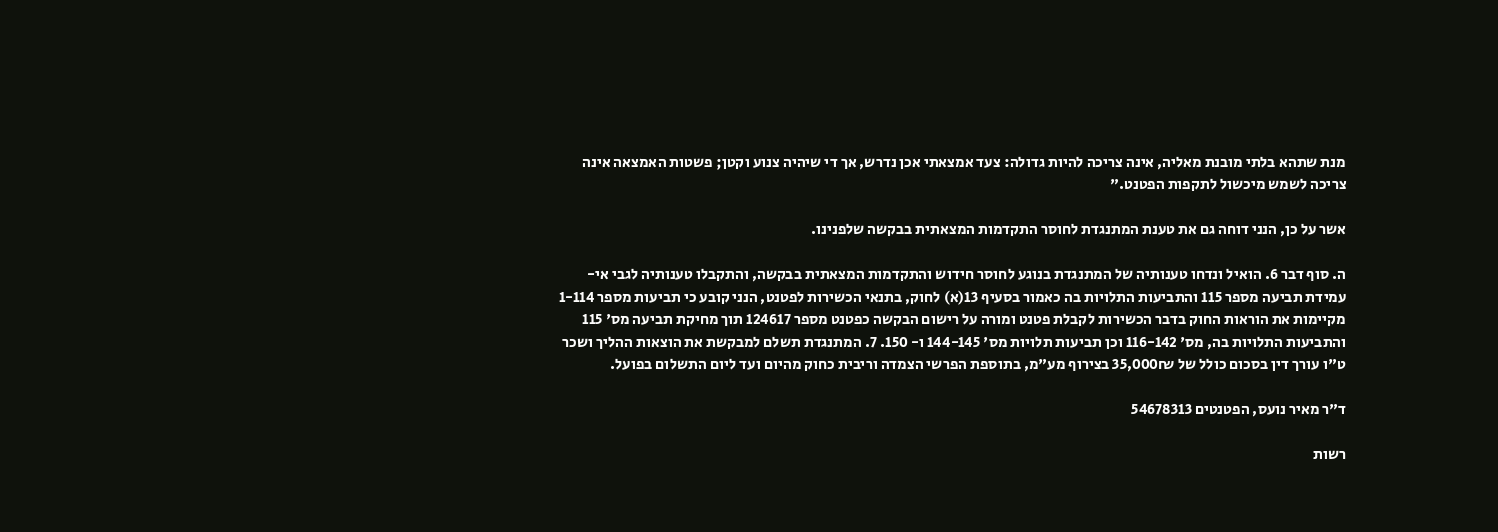מנת שתהא בלתי מובנת מאליה, אינה צריכה להיות גדולה: צעד אמצאתי אכן נדרש, אך די שיהיה צנוע וקטן; פשטות האמצאה אינה צריכה לשמש מיכשול לתקפות הפטנט."

אשר על כן, הנני דוחה גם את טענת המתנגדת לחוסר התקדמות המצאתית בבקשה שלפנינו.

ה. סוף דבר 6. הואיל ונדחו טענותיה של המתנגדת בנוגע לחוסר חידוש והתקדמות המצאתית בבקשה, והתקבלו טענותיה לגבי אי-עמידת תביעה מספר 115 והתביעות התלויות בה כאמור בסעיף 13(א) לחוק, בתנאי הכשירות לפטנט, הנני קובע כי תביעות מספר 1-114 מקיימות את הוראות החוק בדבר הכשירות לקבלת פטנט ומורה על רישום הבקשה כפטנט מספר 124617 תוך מחיקת תביעה מס' 115 והתביעות התלויות בה, מס' 116-142 וכן תביעות תלויות מס' 144-145 ו- 150. 7. המתנגדת תשלם למבקשת את הוצאות ההליך ושכר ט"ו עורך דין בסכום כולל של 35,000₪ בצירוף מע"מ, בתוספת הפרשי הצמדה וריבית כחוק מהיום ועד ליום התשלום בפועל.

ד"ר מאיר נועס, הפטנטים 54678313

רשות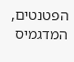הפטנטים, המדגמיס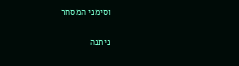וסימני המסחר

ניתנה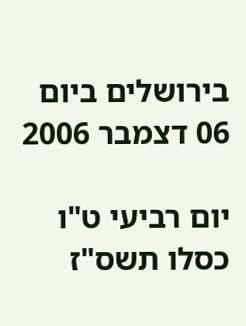בירושלים ביום 06 דצמבר 2006

יום רביעי ט"ו כסלו תשס"ז